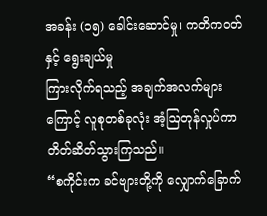အခန်း (၁၅) ခေါင်းဆောင်မှု၊ ကတိကဝတ်နှင့် ရွေးချယ်မှု
ကြားလိုက်ရသည့် အချက်အလက်များကြောင့် လူစုတစ်ခုလုံး အံ့ဩတုန်လှုပ်ကာ တိတ်ဆိတ်သွားကြသည်။
“စကိုင်းက ခင်ဗျားတို့ကို လျှောက်ခြောက်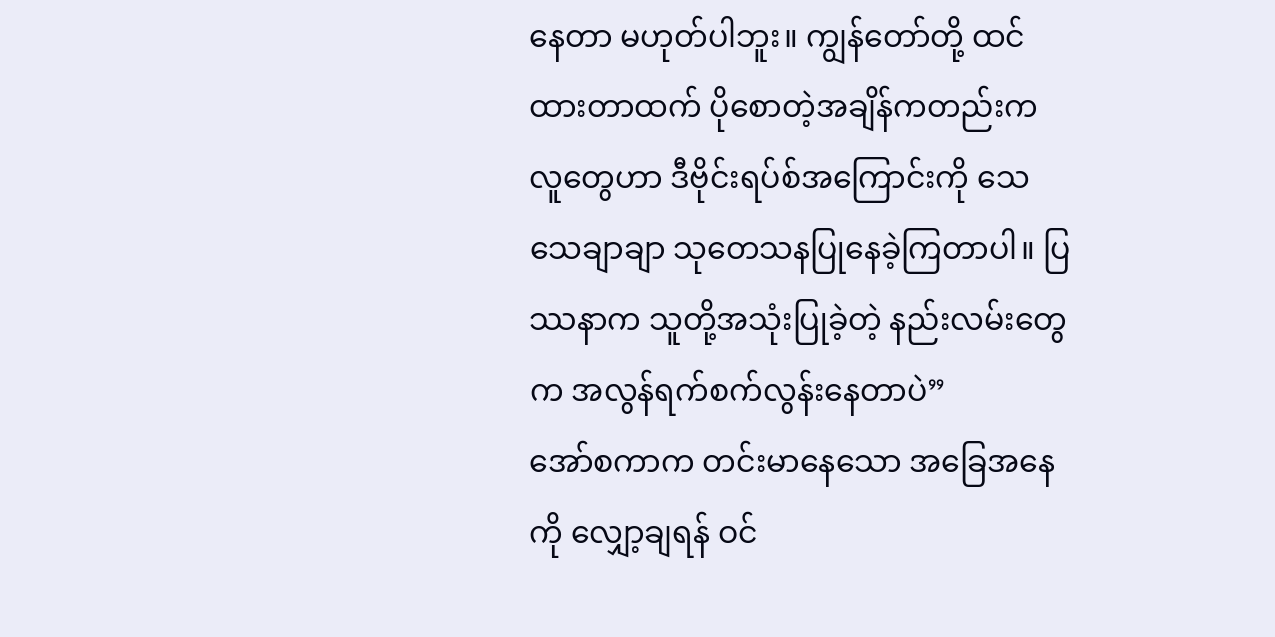နေတာ မဟုတ်ပါဘူး။ ကျွန်တော်တို့ ထင်ထားတာထက် ပိုစောတဲ့အချိန်ကတည်းက လူတွေဟာ ဒီဗိုင်းရပ်စ်အကြောင်းကို သေသေချာချာ သုတေသနပြုနေခဲ့ကြတာပါ။ ပြဿနာက သူတို့အသုံးပြုခဲ့တဲ့ နည်းလမ်းတွေက အလွန်ရက်စက်လွန်းနေတာပဲ”
အော်စကာက တင်းမာနေသော အခြေအနေကို လျှော့ချရန် ဝင်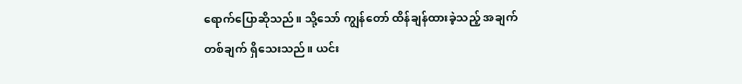ရောက်ပြောဆိုသည်။ သို့သော် ကျွန်တော် ထိန်ချန်ထားခဲ့သည့် အချက်တစ်ချက် ရှိသေးသည်။ ယင်း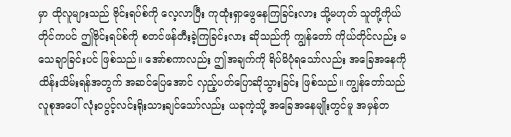မှာ ထိုလူများသည် ဗိုင်းရပ်စ်ကို လေ့လာပြီး ကုထုံးရှာဖွေနေကြခြင်းလား သို့မဟုတ် သူတို့ကိုယ်တိုင်ကပင် ဤဗိုင်းရပ်စ်ကို စတင်ဖန်တီးခဲ့ကြခြင်းလား ဆိုသည်ကို ကျွန်တော် ကိုယ်တိုင်လည်း မသေချာခြင်းပင် ဖြစ်သည်။ အော်စကာလည်း ဤအချက်ကို ရိပ်မိပုံရသော်လည်း အခြေအနေကို ထိန်းသိမ်းရန်အတွက် အဆင်ပြေအောင် လှည့်ပတ်ပြောဆိုသွားခြင်း ဖြစ်သည်။ ကျွန်တော်သည် လူစုအပေါ် လုံးဝပွင့်လင်းရိုးသားချင်သော်လည်း ယခုကဲ့သို့ အခြေအနေမျိုးတွင်မူ အမှန်တ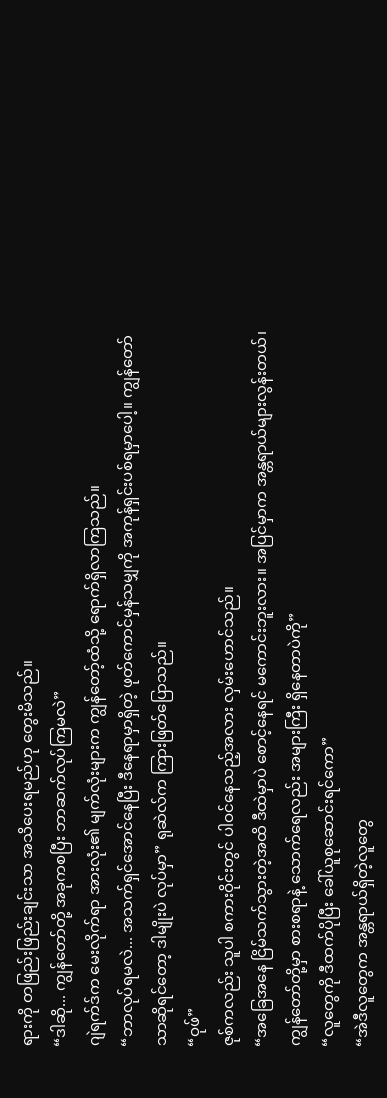ရားကို တဖြည်းဖြည်းချင်းသာ အသိပေးရမည်ဟု တွေးမိသည်။
“ဒါဆို... ကျွန်တော်တို့ အခုကစပြီး ဘာဆက်လုပ်ကြမလဲ”
ဂျဲရက်ဒ်က မေးလိုက်ရာ အားလုံး၏ မျက်လုံးများက ကျွန်တော့်ထံသို့ ရောက်ရှိလာကြသည်။
“ဘာလုပ်ရမလဲ... အသက်ရှင်အောင်နေပြီး ဒီနေရာမှာရှိတဲ့ ဖုတ်ကောင်မှန်သမျှကို အကုန်ရှင်းပစ်ရမှာပေါ့။ ကျွန်တော်သာဆိုရင်တော့ ဒါမျိုးပဲ လုပ်မှာ” ရုဆဲလ်က ကြားဖြတ်ပြောသည်။
“ဝုဖ်”
ဇုစ်ကလည်း သူပါ စကားဝိုင်းတွင် ပါဝင်နေသည့်အလား လှမ်းဟောင်သည်။
“အခြေအနေ ငြိမ်သက်သွားတဲ့အထိ ဒီထဲမှာပဲ စောင့်နေရင် မကောင်းဘူးလား။ အပြင်မှာက အန္တရာယ်များလွန်းတယ်၊ ကျွန်တော်တို့မှာ စားစရာနဲ့ သောက်ရေလည်း အများကြီး ရှိနေတာပဲကို”
“လူတွေကို ဒီထက်ပိုပြီး ခေါ်ယူစုဆောင်းရင်ကော”
“အဲဒီလူတွေက အန္တရာယ်ရှိတဲ့လူတွေ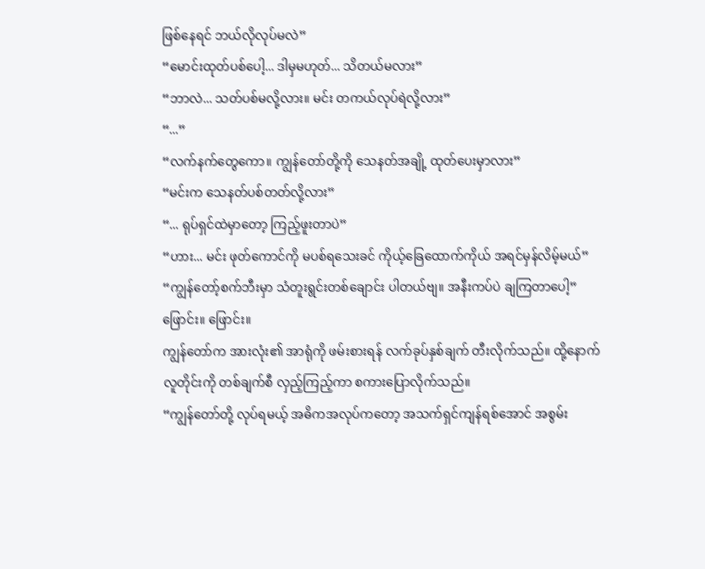ဖြစ်နေရင် ဘယ်လိုလုပ်မလဲ”
“မောင်းထုတ်ပစ်ပေါ့... ဒါမှမဟုတ်... သိတယ်မလား”
“ဘာလဲ... သတ်ပစ်မလို့လား။ မင်း တကယ်လုပ်ရဲလို့လား”
“...”
“လက်နက်တွေကော။ ကျွန်တော်တို့ကို သေနတ်အချို့ ထုတ်ပေးမှာလား”
“မင်းက သေနတ်ပစ်တတ်လို့လား”
“... ရုပ်ရှင်ထဲမှာတော့ ကြည့်ဖူးတာပဲ”
“ဟား... မင်း ဖုတ်ကောင်ကို မပစ်ရသေးခင် ကိုယ့်ခြေထောက်ကိုယ် အရင်မှန်လိမ့်မယ်”
“ကျွန်တော့်စက်ဘီးမှာ သံတူးရွင်းတစ်ချောင်း ပါတယ်ဗျ။ အနီးကပ်ပဲ ချကြတာပေါ့”
ဖြောင်း။ ဖြောင်း။
ကျွန်တော်က အားလုံး၏ အာရုံကို ဖမ်းစားရန် လက်ခုပ်နှစ်ချက် တီးလိုက်သည်။ ထို့နောက် လူတိုင်းကို တစ်ချက်စီ လှည့်ကြည့်ကာ စကားပြောလိုက်သည်။
“ကျွန်တော်တို့ လုပ်ရမယ့် အဓိကအလုပ်ကတော့ အသက်ရှင်ကျန်ရစ်အောင် အစွမ်း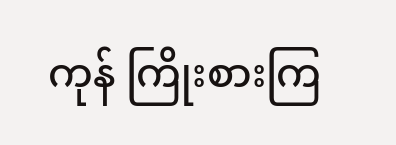ကုန် ကြိုးစားကြ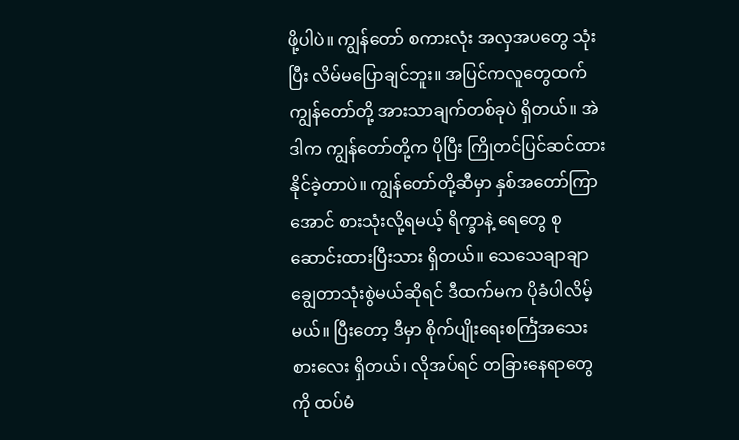ဖို့ပါပဲ။ ကျွန်တော် စကားလုံး အလှအပတွေ သုံးပြီး လိမ်မပြောချင်ဘူး။ အပြင်ကလူတွေထက် ကျွန်တော်တို့ အားသာချက်တစ်ခုပဲ ရှိတယ်။ အဲဒါက ကျွန်တော်တို့က ပိုပြီး ကြိုတင်ပြင်ဆင်ထားနိုင်ခဲ့တာပဲ။ ကျွန်တော်တို့ဆီမှာ နှစ်အတော်ကြာအောင် စားသုံးလို့ရမယ့် ရိက္ခာနဲ့ ရေတွေ စုဆောင်းထားပြီးသား ရှိတယ်။ သေသေချာချာ ချွေတာသုံးစွဲမယ်ဆိုရင် ဒီထက်မက ပိုခံပါလိမ့်မယ်။ ပြီးတော့ ဒီမှာ စိုက်ပျိုးရေးစင်္ကြံအသေးစားလေး ရှိတယ်၊ လိုအပ်ရင် တခြားနေရာတွေကို ထပ်မံ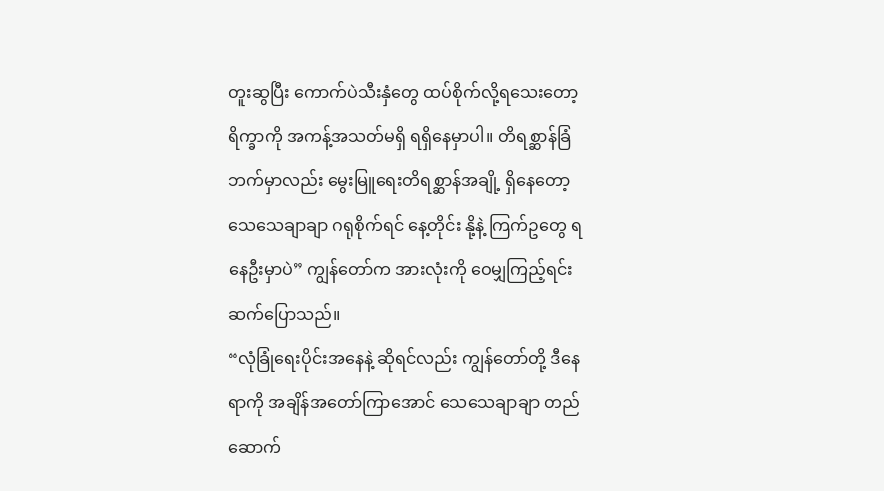တူးဆွပြီး ကောက်ပဲသီးနှံတွေ ထပ်စိုက်လို့ရသေးတော့ ရိက္ခာကို အကန့်အသတ်မရှိ ရရှိနေမှာပါ။ တိရစ္ဆာန်ခြံဘက်မှာလည်း မွေးမြူရေးတိရစ္ဆာန်အချို့ ရှိနေတော့ သေသေချာချာ ဂရုစိုက်ရင် နေ့တိုင်း နို့နဲ့ ကြက်ဥတွေ ရနေဦးမှာပဲ” ကျွန်တော်က အားလုံးကို ဝေမျှကြည့်ရင်း ဆက်ပြောသည်။
“လုံခြုံရေးပိုင်းအနေနဲ့ ဆိုရင်လည်း ကျွန်တော်တို့ ဒီနေရာကို အချိန်အတော်ကြာအောင် သေသေချာချာ တည်ဆောက်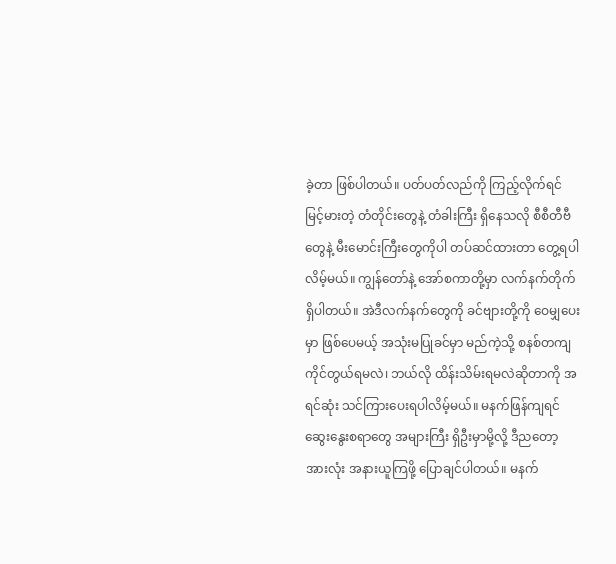ခဲ့တာ ဖြစ်ပါတယ်။ ပတ်ပတ်လည်ကို ကြည့်လိုက်ရင် မြင့်မားတဲ့ တံတိုင်းတွေနဲ့ တံခါးကြီး ရှိနေသလို စီစီတီဗီတွေနဲ့ မီးမောင်းကြီးတွေကိုပါ တပ်ဆင်ထားတာ တွေ့ရပါလိမ့်မယ်။ ကျွန်တော်နဲ့ အော်စကာတို့မှာ လက်နက်တိုက် ရှိပါတယ်။ အဲဒီလက်နက်တွေကို ခင်ဗျားတို့ကို ဝေမျှပေးမှာ ဖြစ်ပေမယ့် အသုံးမပြုခင်မှာ မည်ကဲ့သို့ စနစ်တကျ ကိုင်တွယ်ရမလဲ၊ ဘယ်လို ထိန်းသိမ်းရမလဲဆိုတာကို အရင်ဆုံး သင်ကြားပေးရပါလိမ့်မယ်။ မနက်ဖြန်ကျရင် ဆွေးနွေးစရာတွေ အများကြီး ရှိဦးမှာမို့လို့ ဒီညတော့ အားလုံး အနားယူကြဖို့ ပြောချင်ပါတယ်။ မနက်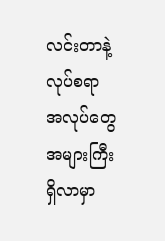လင်းတာနဲ့ လုပ်စရာ အလုပ်တွေ အများကြီး ရှိလာမှာ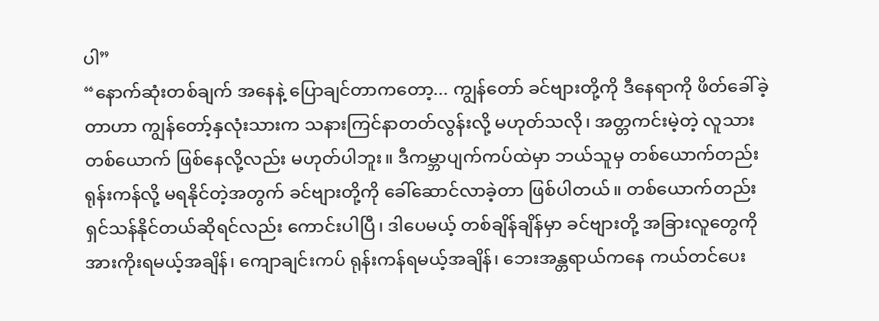ပါ”
“နောက်ဆုံးတစ်ချက် အနေနဲ့ ပြောချင်တာကတော့... ကျွန်တော် ခင်ဗျားတို့ကို ဒီနေရာကို ဖိတ်ခေါ်ခဲ့တာဟာ ကျွန်တော့်နှလုံးသားက သနားကြင်နာတတ်လွန်းလို့ မဟုတ်သလို၊ အတ္တကင်းမဲ့တဲ့ လူသားတစ်ယောက် ဖြစ်နေလို့လည်း မဟုတ်ပါဘူး။ ဒီကမ္ဘာပျက်ကပ်ထဲမှာ ဘယ်သူမှ တစ်ယောက်တည်း ရုန်းကန်လို့ မရနိုင်တဲ့အတွက် ခင်ဗျားတို့ကို ခေါ်ဆောင်လာခဲ့တာ ဖြစ်ပါတယ်။ တစ်ယောက်တည်း ရှင်သန်နိုင်တယ်ဆိုရင်လည်း ကောင်းပါပြီ၊ ဒါပေမယ့် တစ်ချိန်ချိန်မှာ ခင်ဗျားတို့ အခြားလူတွေကို အားကိုးရမယ့်အချိန်၊ ကျောချင်းကပ် ရုန်းကန်ရမယ့်အချိန်၊ ဘေးအန္တရာယ်ကနေ ကယ်တင်ပေး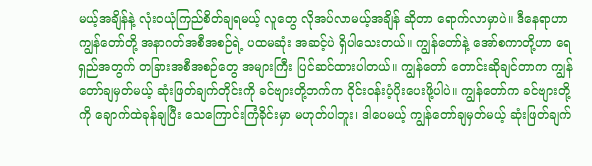မယ့်အချိန်နဲ့ လုံးဝယုံကြည်စိတ်ချရမယ့် လူတွေ လိုအပ်လာမယ့်အချိန် ဆိုတာ ရောက်လာမှာပဲ။ ဒီနေရာဟာ ကျွန်တော်တို့ အနာဂတ်အစီအစဉ်ရဲ့ ပထမဆုံး အဆင့်ပဲ ရှိပါသေးတယ်။ ကျွန်တော်နဲ့ အော်စကာတို့ဟာ ရေရှည်အတွက် တခြားအစီအစဉ်တွေ အများကြီး ပြင်ဆင်ထားပါတယ်။ ကျွန်တော် တောင်းဆိုချင်တာက ကျွန်တော်ချမှတ်မယ့် ဆုံးဖြတ်ချက်တိုင်းကို ခင်ဗျားတို့ဘက်က ဝိုင်းဝန်းပံ့ပိုးပေးဖို့ပါပဲ။ ကျွန်တော်က ခင်ဗျားတို့ကို ချောက်ထဲခုန်ချပြီး သေကြောင်းကြံခိုင်းမှာ မဟုတ်ပါဘူး၊ ဒါပေမယ့် ကျွန်တော်ချမှတ်မယ့် ဆုံးဖြတ်ချက်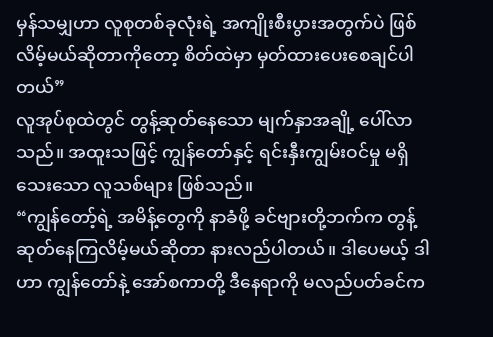မှန်သမျှဟာ လူစုတစ်ခုလုံးရဲ့ အကျိုးစီးပွားအတွက်ပဲ ဖြစ်လိမ့်မယ်ဆိုတာကိုတော့ စိတ်ထဲမှာ မှတ်ထားပေးစေချင်ပါတယ်”
လူအုပ်စုထဲတွင် တွန့်ဆုတ်နေသော မျက်နှာအချို့ ပေါ်လာသည်။ အထူးသဖြင့် ကျွန်တော်နှင့် ရင်းနှီးကျွမ်းဝင်မှု မရှိသေးသော လူသစ်များ ဖြစ်သည်။
“ကျွန်တော့်ရဲ့ အမိန့်တွေကို နာခံဖို့ ခင်ဗျားတို့ဘက်က တွန့်ဆုတ်နေကြလိမ့်မယ်ဆိုတာ နားလည်ပါတယ်။ ဒါပေမယ့် ဒါဟာ ကျွန်တော်နဲ့ အော်စကာတို့ ဒီနေရာကို မလည်ပတ်ခင်က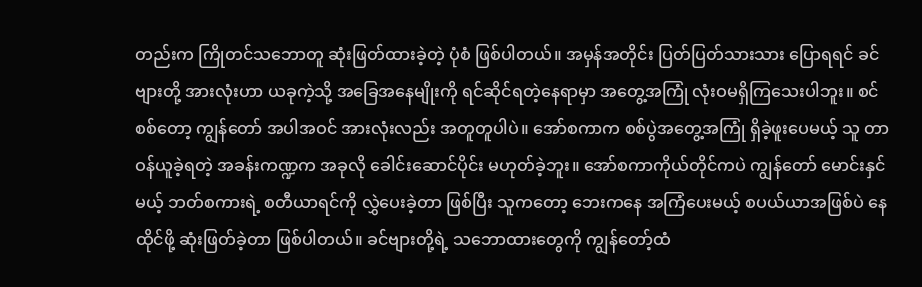တည်းက ကြိုတင်သဘောတူ ဆုံးဖြတ်ထားခဲ့တဲ့ ပုံစံ ဖြစ်ပါတယ်။ အမှန်အတိုင်း ပြတ်ပြတ်သားသား ပြောရရင် ခင်ဗျားတို့ အားလုံးဟာ ယခုကဲ့သို့ အခြေအနေမျိုးကို ရင်ဆိုင်ရတဲ့နေရာမှာ အတွေ့အကြုံ လုံးဝမရှိကြသေးပါဘူး။ စင်စစ်တော့ ကျွန်တော် အပါအဝင် အားလုံးလည်း အတူတူပါပဲ။ အော်စကာက စစ်ပွဲအတွေ့အကြုံ ရှိခဲ့ဖူးပေမယ့် သူ တာဝန်ယူခဲ့ရတဲ့ အခန်းကဏ္ဍက အခုလို ခေါင်းဆောင်ပိုင်း မဟုတ်ခဲ့ဘူး။ အော်စကာကိုယ်တိုင်ကပဲ ကျွန်တော် မောင်းနှင်မယ့် ဘတ်စကားရဲ့ စတီယာရင်ကို လွှဲပေးခဲ့တာ ဖြစ်ပြီး သူကတော့ ဘေးကနေ အကြံပေးမယ့် စပယ်ယာအဖြစ်ပဲ နေထိုင်ဖို့ ဆုံးဖြတ်ခဲ့တာ ဖြစ်ပါတယ်။ ခင်ဗျားတို့ရဲ့ သဘောထားတွေကို ကျွန်တော့်ထံ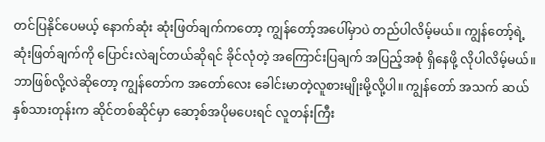တင်ပြနိုင်ပေမယ့် နောက်ဆုံး ဆုံးဖြတ်ချက်ကတော့ ကျွန်တော့်အပေါ်မှာပဲ တည်ပါလိမ့်မယ်။ ကျွန်တော့်ရဲ့ ဆုံးဖြတ်ချက်ကို ပြောင်းလဲချင်တယ်ဆိုရင် ခိုင်လုံတဲ့ အကြောင်းပြချက် အပြည့်အစုံ ရှိနေဖို့ လိုပါလိမ့်မယ်။ ဘာဖြစ်လို့လဲဆိုတော့ ကျွန်တော်က အတော်လေး ခေါင်းမာတဲ့လူစားမျိုးမို့လို့ပါ။ ကျွန်တော် အသက် ဆယ်နှစ်သားတုန်းက ဆိုင်တစ်ဆိုင်မှာ ဆော့စ်အပိုမပေးရင် လူတန်းကြီး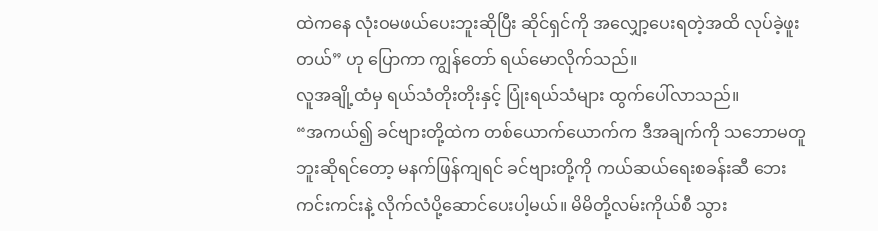ထဲကနေ လုံးဝမဖယ်ပေးဘူးဆိုပြီး ဆိုင်ရှင်ကို အလျှော့ပေးရတဲ့အထိ လုပ်ခဲ့ဖူးတယ်” ဟု ပြောကာ ကျွန်တော် ရယ်မောလိုက်သည်။
လူအချို့ထံမှ ရယ်သံတိုးတိုးနှင့် ပြုံးရယ်သံများ ထွက်ပေါ်လာသည်။
“အကယ်၍ ခင်ဗျားတို့ထဲက တစ်ယောက်ယောက်က ဒီအချက်ကို သဘောမတူဘူးဆိုရင်တော့ မနက်ဖြန်ကျရင် ခင်ဗျားတို့ကို ကယ်ဆယ်ရေးစခန်းဆီ ဘေးကင်းကင်းနဲ့ လိုက်လံပို့ဆောင်ပေးပါ့မယ်။ မိမိတို့လမ်းကိုယ်စီ သွား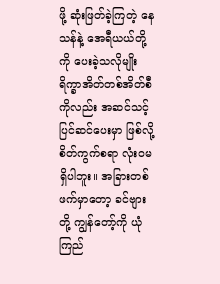ဖို့ ဆုံးဖြတ်ခဲ့ကြတဲ့ နေသန်နဲ့ အေရီယယ်တို့ကို ပေးခဲ့သလိုမျိုး ရိက္ခာအိတ်တစ်အိတ်စီကိုလည်း အဆင်သင့် ပြင်ဆင်ပေးမှာ ဖြစ်လို့ စိတ်ကွက်စရာ လုံးဝမရှိပါဘူး။ အခြားတစ်ဖက်မှာတော့ ခင်ဗျားတို့ ကျွန်တော့်ကို ယုံကြည်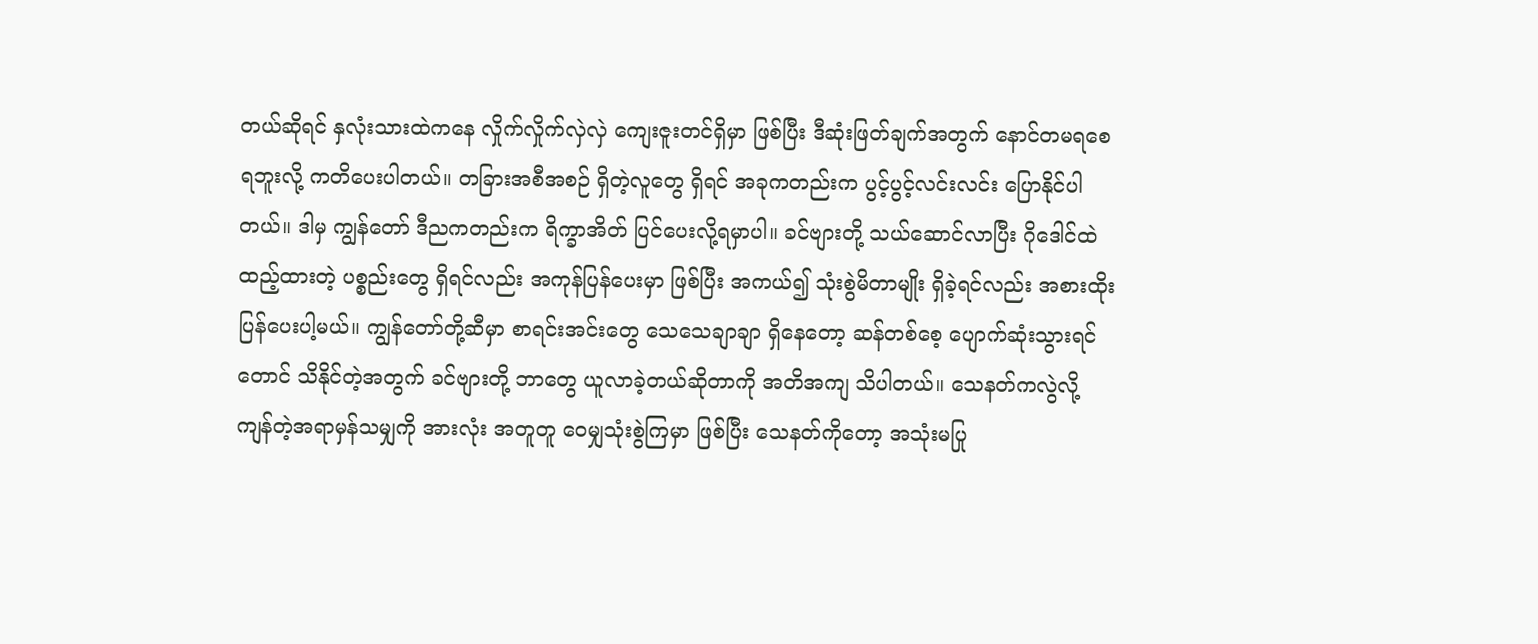တယ်ဆိုရင် နှလုံးသားထဲကနေ လှိုက်လှိုက်လှဲလှဲ ကျေးဇူးတင်ရှိမှာ ဖြစ်ပြီး ဒီဆုံးဖြတ်ချက်အတွက် နောင်တမရစေရဘူးလို့ ကတိပေးပါတယ်။ တခြားအစီအစဉ် ရှိတဲ့လူတွေ ရှိရင် အခုကတည်းက ပွင့်ပွင့်လင်းလင်း ပြောနိုင်ပါတယ်။ ဒါမှ ကျွန်တော် ဒီညကတည်းက ရိက္ခာအိတ် ပြင်ပေးလို့ရမှာပါ။ ခင်ဗျားတို့ သယ်ဆောင်လာပြီး ဂိုဒေါင်ထဲ ထည့်ထားတဲ့ ပစ္စည်းတွေ ရှိရင်လည်း အကုန်ပြန်ပေးမှာ ဖြစ်ပြီး အကယ်၍ သုံးစွဲမိတာမျိုး ရှိခဲ့ရင်လည်း အစားထိုး ပြန်ပေးပါ့မယ်။ ကျွန်တော်တို့ဆီမှာ စာရင်းအင်းတွေ သေသေချာချာ ရှိနေတော့ ဆန်တစ်စေ့ ပျောက်ဆုံးသွားရင်တောင် သိနိုင်တဲ့အတွက် ခင်ဗျားတို့ ဘာတွေ ယူလာခဲ့တယ်ဆိုတာကို အတိအကျ သိပါတယ်။ သေနတ်ကလွဲလို့ ကျန်တဲ့အရာမှန်သမျှကို အားလုံး အတူတူ ဝေမျှသုံးစွဲကြမှာ ဖြစ်ပြီး သေနတ်ကိုတော့ အသုံးမပြု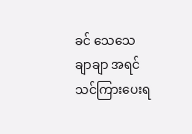ခင် သေသေချာချာ အရင်သင်ကြားပေးရ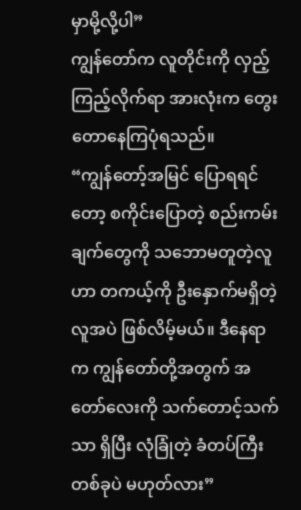မှာမို့လို့ပါ”
ကျွန်တော်က လူတိုင်းကို လှည့်ကြည့်လိုက်ရာ အားလုံးက တွေးတောနေကြပုံရသည်။
“ကျွန်တော့်အမြင် ပြောရရင်တော့ စကိုင်းပြောတဲ့ စည်းကမ်းချက်တွေကို သဘောမတူတဲ့လူဟာ တကယ့်ကို ဦးနှောက်မရှိတဲ့ လူအပဲ ဖြစ်လိမ့်မယ်။ ဒီနေရာက ကျွန်တော်တို့အတွက် အတော်လေးကို သက်တောင့်သက်သာ ရှိပြီး လုံခြုံတဲ့ ခံတပ်ကြီးတစ်ခုပဲ မဟုတ်လား”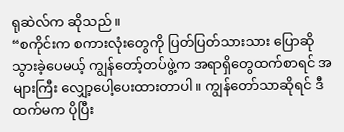ရုဆဲလ်က ဆိုသည်။
“စကိုင်းက စကားလုံးတွေကို ပြတ်ပြတ်သားသား ပြောဆိုသွားခဲ့ပေမယ့် ကျွန်တော့်တပ်ဖွဲ့က အရာရှိတွေထက်စာရင် အများကြီး လျှော့ပေါ့ပေးထားတာပါ။ ကျွန်တော်သာဆိုရင် ဒီထက်မက ပိုပြီး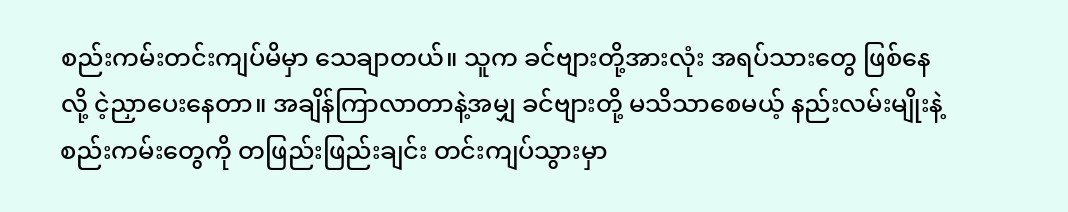စည်းကမ်းတင်းကျပ်မိမှာ သေချာတယ်။ သူက ခင်ဗျားတို့အားလုံး အရပ်သားတွေ ဖြစ်နေလို့ ငဲ့ညှာပေးနေတာ။ အချိန်ကြာလာတာနဲ့အမျှ ခင်ဗျားတို့ မသိသာစေမယ့် နည်းလမ်းမျိုးနဲ့ စည်းကမ်းတွေကို တဖြည်းဖြည်းချင်း တင်းကျပ်သွားမှာ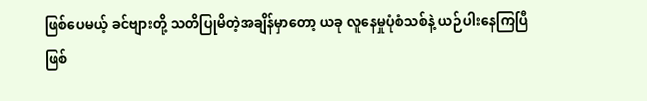ဖြစ်ပေမယ့် ခင်ဗျားတို့ သတိပြုမိတဲ့အချိန်မှာတော့ ယခု လူနေမှုပုံစံသစ်နဲ့ ယဉ်ပါးနေကြပြီ ဖြစ်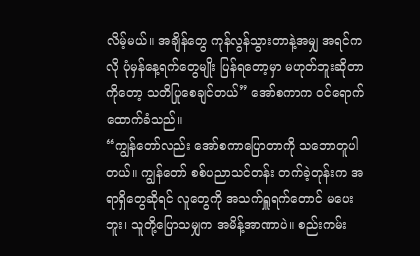လိမ့်မယ်။ အချိန်တွေ ကုန်လွန်သွားတာနဲ့အမျှ အရင်ကလို ပုံမှန်နေ့ရက်တွေမျိုး ပြန်ရတော့မှာ မဟုတ်ဘူးဆိုတာကိုတော့ သတိပြုစေချင်တယ်” အော်စကာက ဝင်ရောက်ထောက်ခံသည်။
“ကျွန်တော်လည်း အော်စကာပြောတာကို သဘောတူပါတယ်။ ကျွန်တော် စစ်ပညာသင်တန်း တက်ခဲ့တုန်းက အရာရှိတွေဆိုရင် လူတွေကို အသက်ရှူရက်တောင် မပေးဘူး၊ သူတို့ပြောသမျှက အမိန့်အာဏာပဲ။ စည်းကမ်း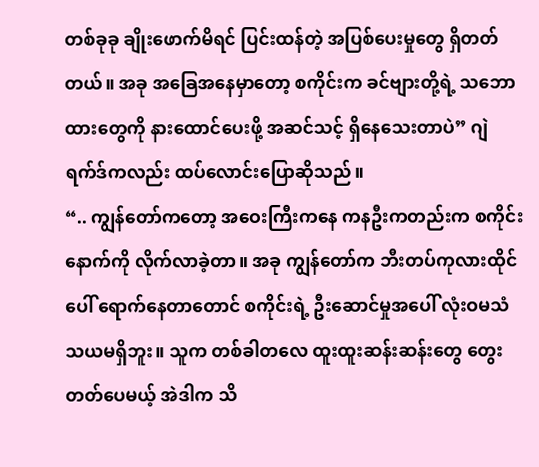တစ်ခုခု ချိုးဖောက်မိရင် ပြင်းထန်တဲ့ အပြစ်ပေးမှုတွေ ရှိတတ်တယ်။ အခု အခြေအနေမှာတော့ စကိုင်းက ခင်ဗျားတို့ရဲ့ သဘောထားတွေကို နားထောင်ပေးဖို့ အဆင်သင့် ရှိနေသေးတာပဲ” ဂျဲရက်ဒ်ကလည်း ထပ်လောင်းပြောဆိုသည်။
“.. ကျွန်တော်ကတော့ အဝေးကြီးကနေ ကနဦးကတည်းက စကိုင်းနောက်ကို လိုက်လာခဲ့တာ။ အခု ကျွန်တော်က ဘီးတပ်ကုလားထိုင်ပေါ် ရောက်နေတာတောင် စကိုင်းရဲ့ ဦးဆောင်မှုအပေါ် လုံးဝမသံသယမရှိဘူး။ သူက တစ်ခါတလေ ထူးထူးဆန်းဆန်းတွေ တွေးတတ်ပေမယ့် အဲဒါက သိ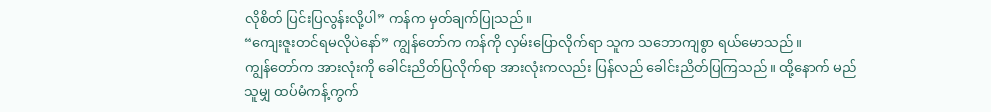လိုစိတ် ပြင်းပြလွန်းလို့ပါ” ကန်က မှတ်ချက်ပြုသည်။
“ကျေးဇူးတင်ရမလိုပဲနော်” ကျွန်တော်က ကန်ကို လှမ်းပြောလိုက်ရာ သူက သဘောကျစွာ ရယ်မောသည်။
ကျွန်တော်က အားလုံးကို ခေါင်းညိတ်ပြလိုက်ရာ အားလုံးကလည်း ပြန်လည် ခေါင်းညိတ်ပြကြသည်။ ထို့နောက် မည်သူမျှ ထပ်မံကန့်ကွက်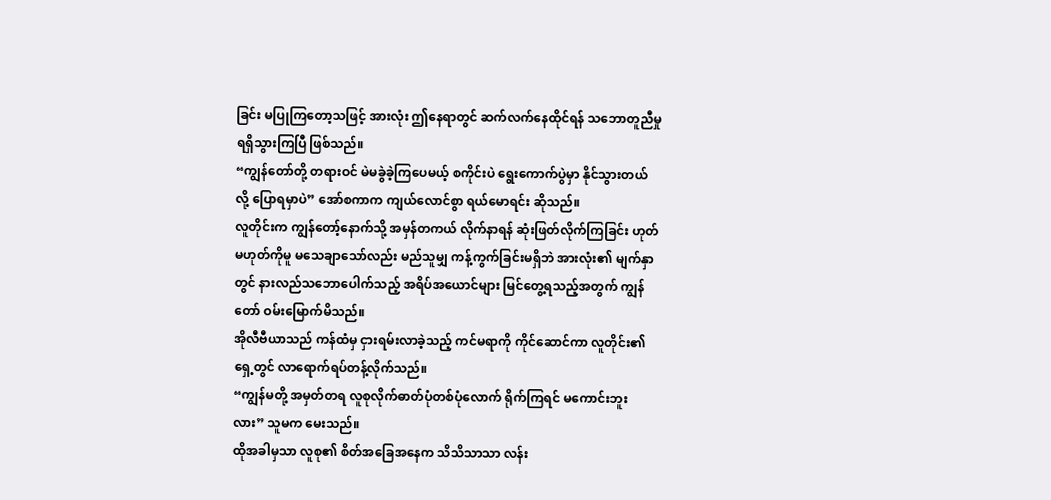ခြင်း မပြုကြတော့သဖြင့် အားလုံး ဤနေရာတွင် ဆက်လက်နေထိုင်ရန် သဘောတူညီမှု ရရှိသွားကြပြီ ဖြစ်သည်။
“ကျွန်တော်တို့ တရားဝင် မဲမခွဲခဲ့ကြပေမယ့် စကိုင်းပဲ ရွေးကောက်ပွဲမှာ နိုင်သွားတယ်လို့ ပြောရမှာပဲ” အော်စကာက ကျယ်လောင်စွာ ရယ်မောရင်း ဆိုသည်။
လူတိုင်းက ကျွန်တော့်နောက်သို့ အမှန်တကယ် လိုက်နာရန် ဆုံးဖြတ်လိုက်ကြခြင်း ဟုတ်မဟုတ်ကိုမူ မသေချာသော်လည်း မည်သူမျှ ကန့်ကွက်ခြင်းမရှိဘဲ အားလုံး၏ မျက်နှာတွင် နားလည်သဘောပေါက်သည့် အရိပ်အယောင်များ မြင်တွေ့ရသည့်အတွက် ကျွန်တော် ဝမ်းမြောက်မိသည်။
အိုလီဗီယာသည် ကန်ထံမှ ငှားရမ်းလာခဲ့သည့် ကင်မရာကို ကိုင်ဆောင်ကာ လူတိုင်း၏ ရှေ့တွင် လာရောက်ရပ်တန့်လိုက်သည်။
“ကျွန်မတို့ အမှတ်တရ လူစုလိုက်ဓာတ်ပုံတစ်ပုံလောက် ရိုက်ကြရင် မကောင်းဘူးလား” သူမက မေးသည်။
ထိုအခါမှသာ လူစု၏ စိတ်အခြေအနေက သိသိသာသာ လန်း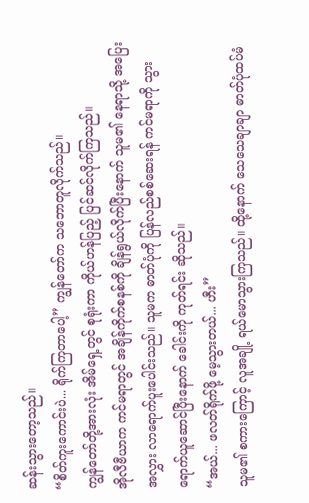ဆန်းသွားတော့သည်။
“စိတ်ကူးကောင်းပဲ... ရိုက်ကြတာပေါ့” ကျွန်တော်က သဘောတူလိုက်သည်။
ကျွန်တော်တို့အားလုံး အိမ်ရှေ့တွင် စုရုံးကာ ကိုယ်ဟန်ပြည့် ပြင်ဆင်လိုက်ကြသည်။
အိုလီဗီယာက ကင်မရာတွင် အချိန်ကိုက်စနစ်ကို ချိန်ရွယ်လိုက်ပြီးနောက် သူမ၏ နေရာသို့ အပြေးအလွှား လာရောက်ပူးပေါင်းသည်။ သူမက ဓာတ်ပုံကို ပြန်လည်စစ်ဆေးရန် ကင်မရာကို သွားရောက်ယူဆောင်ပြီးနောက် ခေါင်းကို ကုတ်ရင်း ဆိုသည်။
“အယ်... ဖလတ်ရိုက်ဖို့ မေ့သွားတယ်... ဟီး”
သူမ၏ စကားကြောင့် လူအချို့ ရယ်မောသွားကြသည်။ ထို့နောက် သေသေချာချာ ဓာတ်ပုံထပ်မံ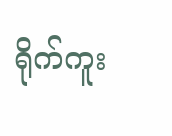ရိုက်ကူး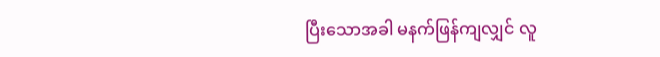ပြီးသောအခါ မနက်ဖြန်ကျလျှင် လူ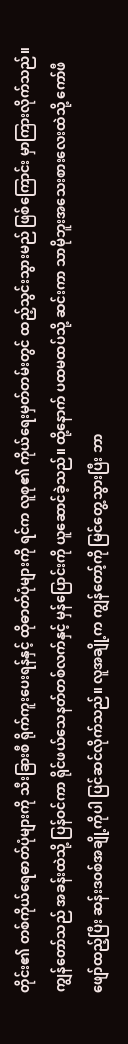တိုင်း၏ တစ်ကိုယ်ရေဓာတ်ပုံများကို သီးခြားစီ ရိုက်ကူးပေးရန်နှင့် ထိုဓာတ်ပုံများကို ရင်က လူစု၏ ကိုယ်ရေးမှတ်တမ်းတွင် ထည့်သွင်းသွားမည် ဖြစ်ကြောင်း မှာကြားလိုက်သည်။
ကျွန်တော်သည် အခန်းထဲသို့ ပြန်ဝင်ကာ ရိုင်ဖယ်သေနတ်တစ်လက်နှင့် မှန်ပြောင်းကို ယူဆောင်ခဲ့သည်။ ထို့နောက် ပထမထပ်သို့ ဆင်းကာ သာမိုဘူးအသေးစားလေးထဲသို့ ကော်ဖီဖျော်ထည့်ပြီး ဆန်းဒဝစ်အချို့ကိုပါ ပြင်ဆင်လိုက်သည်။ လူအချို့က ကျွန်တော့်ကို မြင်တွေ့သွားပြီး ဘာ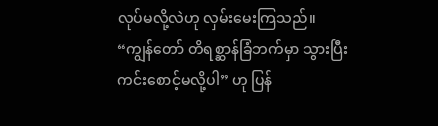လုပ်မလို့လဲဟု လှမ်းမေးကြသည်။
“ကျွန်တော် တိရစ္ဆာန်ခြံဘက်မှာ သွားပြီး ကင်းစောင့်မလို့ပါ” ဟု ပြန်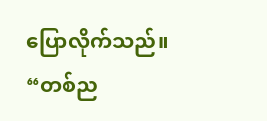ပြောလိုက်သည်။
“တစ်ည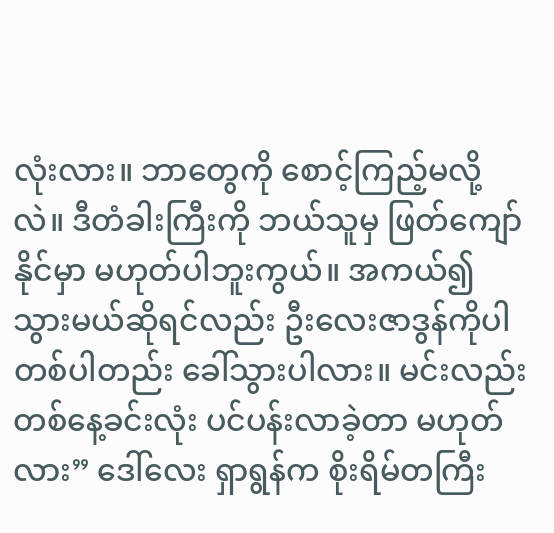လုံးလား။ ဘာတွေကို စောင့်ကြည့်မလို့လဲ။ ဒီတံခါးကြီးကို ဘယ်သူမှ ဖြတ်ကျော်နိုင်မှာ မဟုတ်ပါဘူးကွယ်။ အကယ်၍ သွားမယ်ဆိုရင်လည်း ဦးလေးဇာဒွန်ကိုပါ တစ်ပါတည်း ခေါ်သွားပါလား။ မင်းလည်း တစ်နေ့ခင်းလုံး ပင်ပန်းလာခဲ့တာ မဟုတ်လား” ဒေါ်လေး ရှာရွန်က စိုးရိမ်တကြီး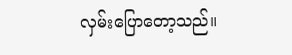လှမ်းပြောတော့သည်။